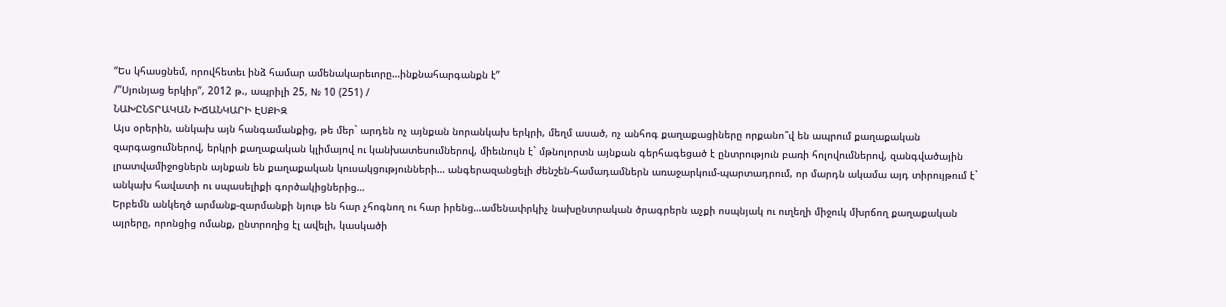“Ես կհասցնեմ, որովհետեւ ինձ համար ամենակարեւորը…ինքնահարգանքն է”
/”Սյունյաց երկիր”, 2012 թ., ապրիլի 25, № 10 (251) /
ՆԱԽԸՆՏՐԱԿԱՆ ԽՃԱՆԿԱՐԻ ԷՍՔԻԶ
Այս օրերին, անկախ այն հանգամանքից, թե մեր` արդեն ոչ այնքան նորանկախ երկրի, մեղմ ասած, ոչ անհոգ քաղաքացիները որքանո՞վ են ապրում քաղաքական զարգացումներով, երկրի քաղաքական կլիմայով ու կանխատեսումներով, միեւնույն է` մթնոլորտն այնքան գերհագեցած է ընտրություն բառի հոլովումներով, զանգվածային լրատվամիջոցներն այնքան են քաղաքական կուսակցությունների… անգերազանցելի ժենշեն-համադամներն առաջարկում-պարտադրում, որ մարդն ակամա այդ տիրույթում է` անկախ հավատի ու սպասելիքի գործակիցներից…
Երբեմն անկեղծ արմանք-զարմանքի նյութ են հար չհոգնող ու հար իրենց…ամենափրկիչ նախընտրական ծրագրերն աչքի ոսպնյակ ու ուղեղի միջուկ մխրճող քաղաքական այրերը, որոնցից ոմանք, ընտրողից էլ ավելի, կասկածի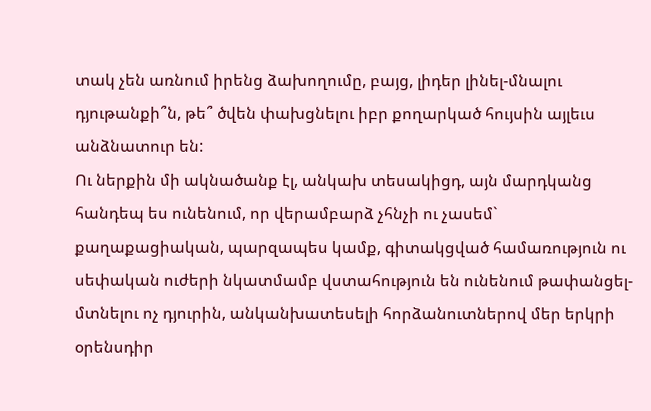տակ չեն առնում իրենց ձախողումը, բայց, լիդեր լինել-մնալու դյութանքի՞ն, թե՞ ծվեն փախցնելու իբր քողարկած հույսին այլեւս անձնատուր են:
Ու ներքին մի ակնածանք էլ, անկախ տեսակիցդ, այն մարդկանց հանդեպ ես ունենում, որ վերամբարձ չհնչի ու չասեմ` քաղաքացիական, պարզապես կամք, գիտակցված համառություն ու սեփական ուժերի նկատմամբ վստահություն են ունենում թափանցել-մտնելու ոչ դյուրին, անկանխատեսելի հորձանուտներով մեր երկրի օրենսդիր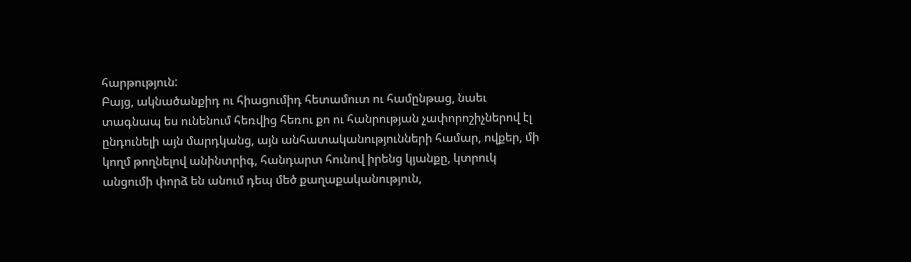հարթություն:
Բայց, ակնածանքիդ ու հիացումիդ հետամուտ ու համընթաց, նաեւ տագնապ ես ունենում հեռվից հեռու քո ու հանրության չափորոշիչներով էլ ընդունելի այն մարդկանց, այն անհատականությունների համար, ովքեր, մի կողմ թողնելով անինտրիգ, հանդարտ հունով իրենց կյանքը, կտրուկ անցումի փորձ են անում դեպ մեծ քաղաքականություն,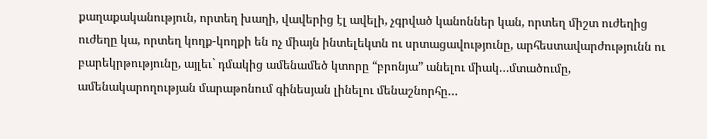քաղաքականություն, որտեղ խաղի, վավերից էլ ավելի, չգրված կանոններ կան, որտեղ միշտ ուժեղից ուժեղը կա, որտեղ կողք-կողքի են ոչ միայն ինտելեկտն ու սրտացավությունը, արհեստավարժությունն ու բարեկրթությունը, այլեւ` դմակից ամենամեծ կտորը “բրոնյա” անելու միակ…մտածումը, ամենակարողության մարաթոնում գինեսյան լինելու մենաշնորհը…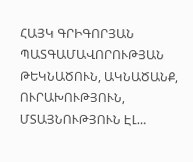ՀԱՅԿ ԳՐԻԳՈՐՅԱՆ ՊԱՏԳԱՄԱՎՈՐՈՒԹՅԱՆ ԹԵԿՆԱԾՈՒՆ, ԱԿՆԱԾԱՆՔ, ՈՒՐԱԽՈՒԹՅՈՒՆ, ՄՏԱՅՆՈՒԹՅՈՒՆ ԷԼ…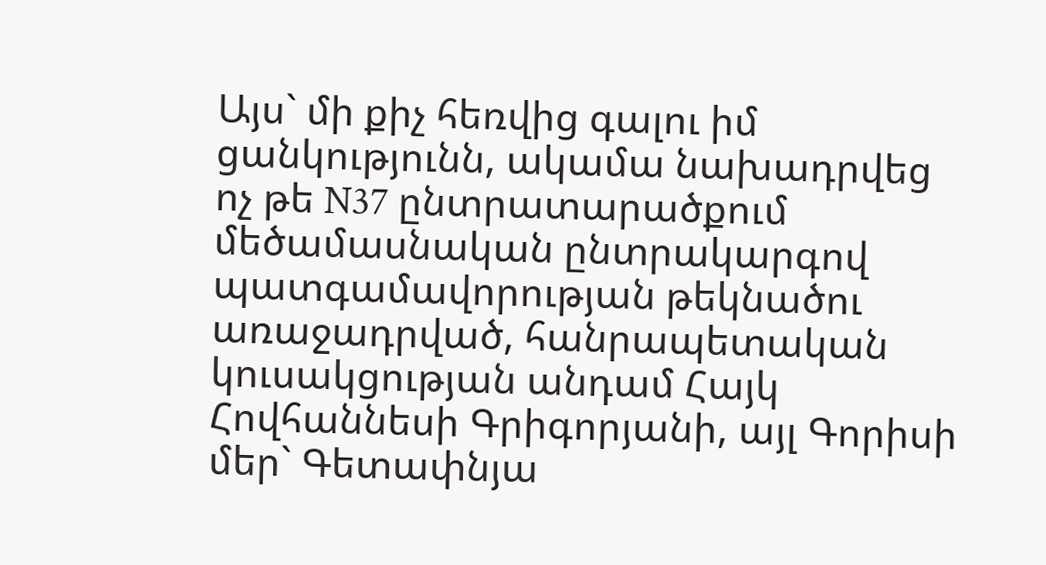Այս` մի քիչ հեռվից գալու իմ ցանկությունն, ակամա նախադրվեց ոչ թե N37 ընտրատարածքում մեծամասնական ընտրակարգով պատգամավորության թեկնածու առաջադրված, հանրապետական կուսակցության անդամ Հայկ Հովհաննեսի Գրիգորյանի, այլ Գորիսի մեր` Գետափնյա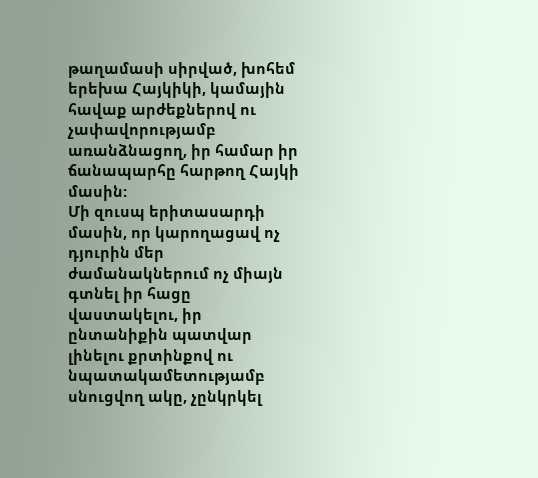թաղամասի սիրված, խոհեմ երեխա Հայկիկի, կամային հավաք արժեքներով ու չափավորությամբ առանձնացող, իր համար իր ճանապարհը հարթող Հայկի մասին:
Մի զուսպ երիտասարդի մասին, որ կարողացավ ոչ դյուրին մեր ժամանակներում ոչ միայն գտնել իր հացը վաստակելու, իր ընտանիքին պատվար լինելու քրտինքով ու նպատակամետությամբ սնուցվող ակը, չընկրկել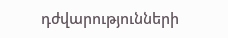դժվարությունների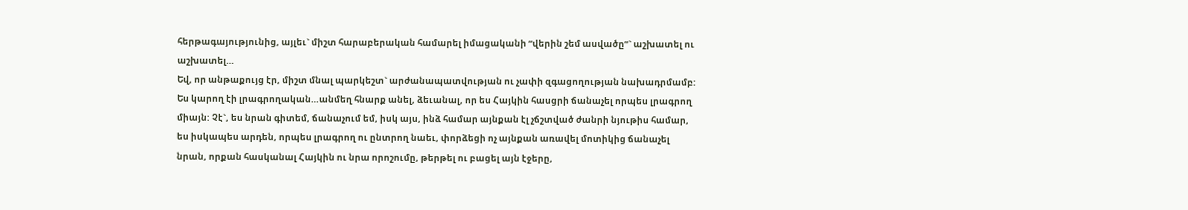հերթագայությունից, այլեւ` միշտ հարաբերական համարել իմացականի “վերին շեմ ասվածը”` աշխատել ու աշխատել…
Եվ, որ անթաքույց էր, միշտ մնալ պարկեշտ` արժանապատվության ու չափի զգացողության նախադրմամբ:
Ես կարող էի լրագրողական…անմեղ հնարք անել, ձեւանալ, որ ես Հայկին հասցրի ճանաչել որպես լրագրող միայն: Չէ`, ես նրան գիտեմ, ճանաչում եմ, իսկ այս, ինձ համար այնքան էլ չճշտված ժանրի նյութիս համար, ես իսկապես արդեն, որպես լրագրող ու ընտրող նաեւ, փորձեցի ոչ այնքան առավել մոտիկից ճանաչել նրան, որքան հասկանալ Հայկին ու նրա որոշումը, թերթել ու բացել այն էջերը,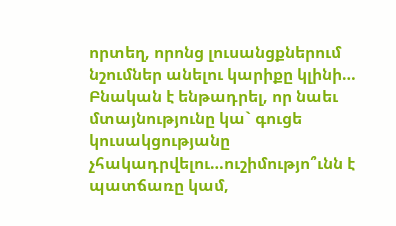որտեղ, որոնց լուսանցքներում նշումներ անելու կարիքը կլինի…
Բնական է ենթադրել, որ նաեւ մտայնությունը կա` գուցե կուսակցությանը չհակադրվելու…ուշիմությո՞ւնն է պատճառը կամ,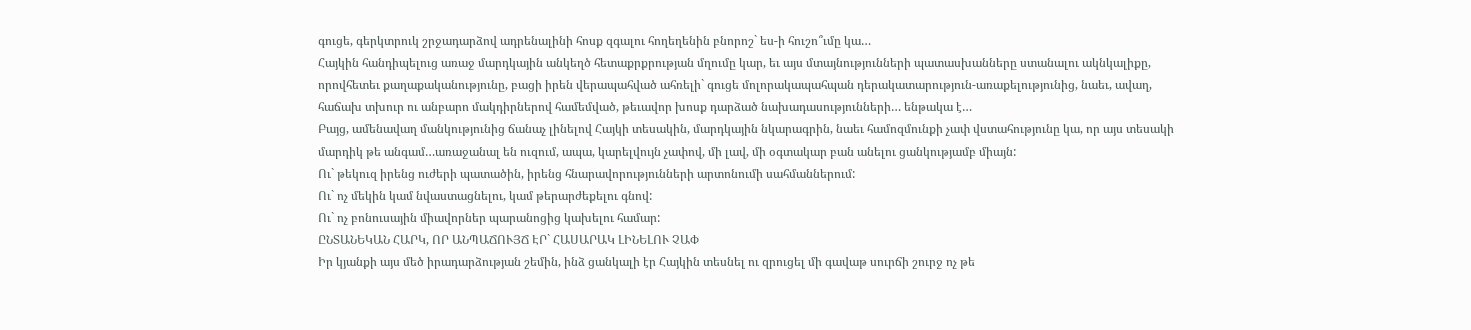գուցե, գերկտրուկ շրջադարձով ադրենալինի հոսք զգալու հողեղենին բնորոշ` ես-ի հուշո՞ւմը կա…
Հայկին հանդիպելուց առաջ մարդկային անկեղծ հետաքրքրության մղումը կար, եւ այս մտայնությունների պատասխանները ստանալու ակնկալիքը, որովհետեւ քաղաքականությունը, բացի իրեն վերապահված ահռելի` գուցե մոլորակապահպան դերակատարություն-առաքելությունից, նաեւ, ավաղ, հաճախ տխուր ու անբարո մակդիրներով համեմված, թեւավոր խոսք դարձած նախադասությունների… ենթակա է…
Բայց, ամենավաղ մանկությունից ճանաչ լինելով Հայկի տեսակին, մարդկային նկարագրին, նաեւ համոզմունքի չափ վստահությունը կա, որ այս տեսակի մարդիկ թե անգամ…առաջանալ են ուզում, ապա, կարելվույն չափով, մի լավ, մի օգտակար բան անելու ցանկությամբ միայն:
Ու` թեկուզ իրենց ուժերի պատածին, իրենց հնարավորությունների արտոնումի սահմաններում:
Ու` ոչ մեկին կամ նվաստացնելու, կամ թերարժեքելու գնով:
Ու` ոչ բոնուսային միավորներ պարանոցից կախելու համար:
ԸՆՏԱՆԵԿԱՆ ՀԱՐԿ, ՈՐ ԱՆՊԱՃՈՒՅՃ ԷՐ` ՀԱՍԱՐԱԿ ԼԻՆԵԼՈՒ ՉԱՓ
Իր կյանքի այս մեծ իրադարձության շեմին, ինձ ցանկալի էր Հայկին տեսնել ու զրուցել մի գավաթ սուրճի շուրջ ոչ թե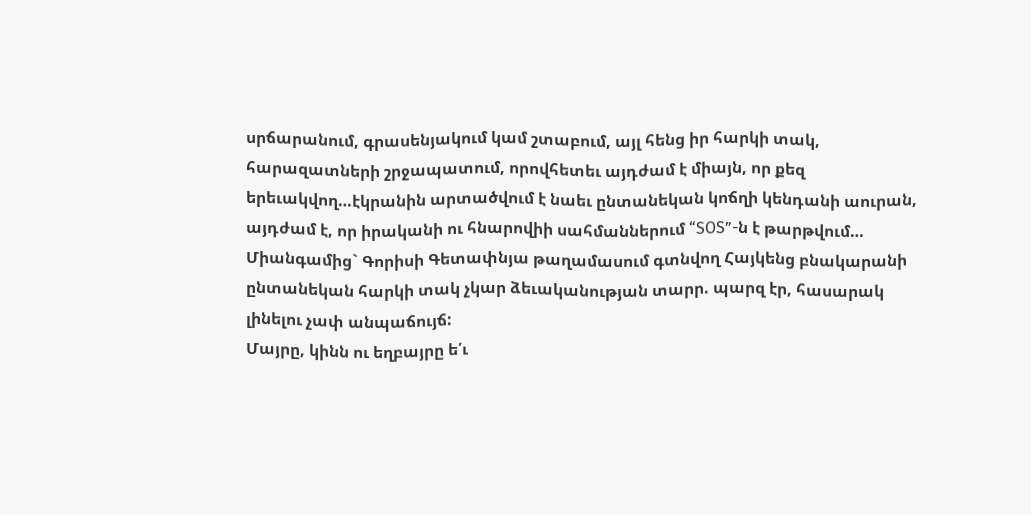սրճարանում, գրասենյակում կամ շտաբում, այլ հենց իր հարկի տակ, հարազատների շրջապատում, որովհետեւ այդժամ է միայն, որ քեզ երեւակվող…էկրանին արտածվում է նաեւ ընտանեկան կոճղի կենդանի աուրան, այդժամ է, որ իրականի ու հնարովիի սահմաններում “SOS”-ն է թարթվում…
Միանգամից` Գորիսի Գետափնյա թաղամասում գտնվող Հայկենց բնակարանի ընտանեկան հարկի տակ չկար ձեւականության տարր. պարզ էր, հասարակ լինելու չափ անպաճույճ:
Մայրը, կինն ու եղբայրը ե՛ւ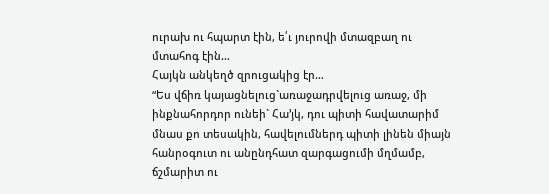ուրախ ու հպարտ էին, ե՛ւ յուրովի մտազբաղ ու մտահոգ էին…
Հայկն անկեղծ զրուցակից էր…
“Ես վճիռ կայացնելուց`առաջադրվելուց առաջ, մի ինքնահորդոր ունեի` Հա’յկ, դու պիտի հավատարիմ մնաս քո տեսակին, հավելումներդ պիտի լինեն միայն հանրօգուտ ու անընդհատ զարգացումի մղմամբ, ճշմարիտ ու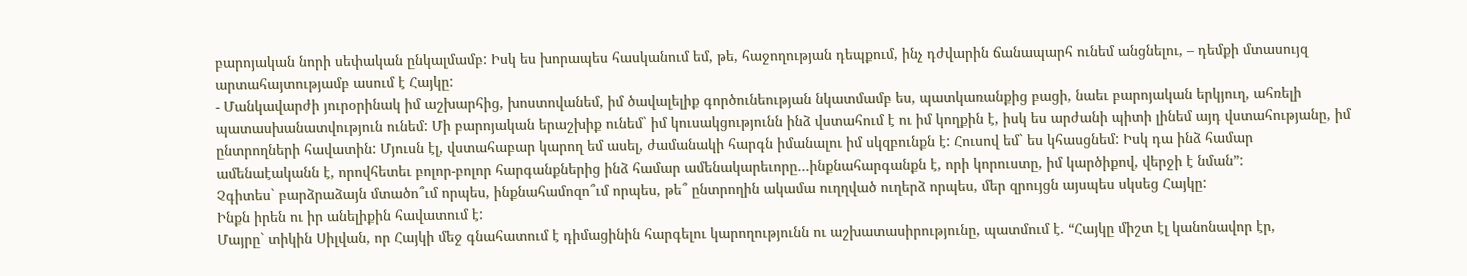բարոյական նորի սեփական ընկալմամբ: Իսկ ես խորապես հասկանում եմ, թե, հաջողության դեպքում, ինչ դժվարին ճանապարհ ունեմ անցնելու, – դեմքի մտասույզ արտահայտությամբ ասում է Հայկը:
- Մանկավարժի յուրօրինակ իմ աշխարհից, խոստովանեմ, իմ ծավալելիք գործունեության նկատմամբ ես, պատկառանքից բացի, նաեւ բարոյական երկյուղ, ահռելի պատասխանատվություն ունեմ: Մի բարոյական երաշխիք ունեմ` իմ կուսակցությունն ինձ վստահում է ու իմ կողքին է, իսկ ես արժանի պիտի լինեմ այդ վստահությանը, իմ ընտրողների հավատին: Մյուսն էլ, վստահաբար կարող եմ ասել, ժամանակի հարգն իմանալու իմ սկզբունքն է: Հուսով եմ` ես կհասցնեմ: Իսկ դա ինձ համար ամենաէականն է, որովհետեւ բոլոր-բոլոր հարգանքներից ինձ համար ամենակարեւորը…ինքնահարգանքն է, որի կորուստը, իմ կարծիքով, վերջի է նման”:
Չգիտես` բարձրաձայն մտածո՞ւմ որպես, ինքնահամոզո՞ւմ որպես, թե՞ ընտրողին ակամա ուղղված ուղերձ որպես, մեր զրույցն այսպես սկսեց Հայկը:
Ինքն իրեն ու իր անելիքին հավատում է:
Մայրը` տիկին Սիլվան, որ Հայկի մեջ գնահատում է դիմացինին հարգելու կարողությունն ու աշխատասիրությունը, պատմում է. “Հայկը միշտ էլ կանոնավոր էր,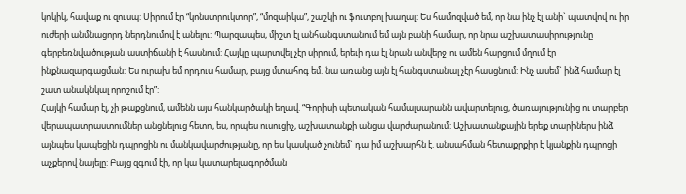կոկիկ, հավաք ու զուսպ: Սիրում էր “կոնստրուկտոր”, “մոզաիկա”, շաշկի ու ֆուտբոլ խաղալ: Ես համոզված եմ, որ նա ինչ էլ անի` պատվով ու իր ուժերի անմնացորդ ներդնումով է անելու: Պարզապես, միշտ էլ անհանգստանում եմ այն բանի համար, որ նրա աշխատասիրությունը գերբեռնվածության աստիճանի է հասնում: Հայկը պարտվել չէր սիրում, երեւի դա էլ նրան անվերջ ու ամեն հարցում մղում էր ինքնազարգացման: Ես ուրախ եմ որդուս համար, բայց մտահոգ եմ. նա առանց այն էլ հանգստանալ չէր հասցնում: Ինչ ասեմ` ինձ համար էլ շատ անակնկալ որոշում էր”:
Հայկի համար էլ, չի թաքցնում, ամենն այս հանկարծակի եղավ. “Գորիսի պետական համալսարանն ավարտելուց, ծառայությունից ու տարբեր վերապատրաստումներ անցնելուց հետո, ես, որպես ուսուցիչ, աշխատանքի անցա վարժարանում: Աշխատանքային երեք տարիներս ինձ այնպես կապեցին դպրոցին ու մանկավարժությանը, որ ես կասկած չունեմ` դա իմ աշխարհն է. անսահման հետաքրքիր է կյանքին դպրոցի աչքերով նայելը: Բայց զգում էի, որ կա կատարելագործման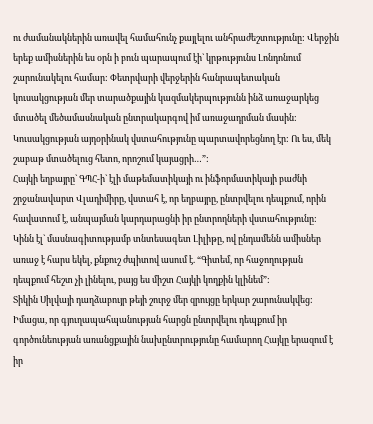ու ժամանակներին առավել համահունչ քայլելու անհրաժեշտությունը: Վերջին երեք ամիսներին ես օրն ի բուն պարապում էի` կրթությունս Լոնդոնում շարունակելու համար: Փետրվարի վերջերին հանրապետական կուսակցության մեր տարածքային կազմակերպությունն ինձ առաջարկեց մտածել մեծամասնական ընտրակարգով իմ առաջադրման մասին: Կուսակցության այդօրինակ վստահությունը պարտավորեցնող էր: Ու ես, մեկ շաբաթ մտածելուց հետո, որոշում կայացրի…”:
Հայկի եղբայրը` ԳՊՀ-ի` էլի մաթեմատիկայի ու ինֆորմատիկայի բաժնի շրջանավարտ Վլադիմիրը, վստահ է, որ եղբայրը, ընտրվելու դեպքում, որին հավատում է, անպայման կարդարացնի իր ընտրողների վստահությունը:
Կինն էլ` մասնագիտությամբ տնտեսագետ Լիլիթը, ով ընդամենն ամիսներ առաջ է հարս եկել, քնքուշ ժպիտով ասում է. “Գիտեմ, որ հաջողության դեպքում հեշտ չի լինելու, բայց ես միշտ Հայկի կողքին կլինեմ”:
Տիկին Սիլվայի դաղձաբույր թեյի շուրջ մեր զրույցը երկար շարունակվեց:
Իմացա, որ գյուղապահպանության հարցն ընտրվելու դեպքում իր գործունեության առանցքային նախընտրությունը համարող Հայկը երազում է իր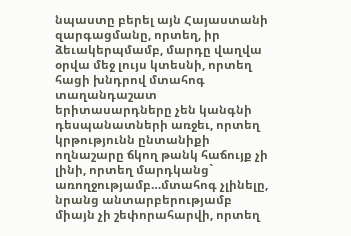նպաստը բերել այն Հայաստանի զարգացմանը, որտեղ, իր ձեւակերպմամբ, մարդը վաղվա օրվա մեջ լույս կտեսնի, որտեղ հացի խնդրով մտահոգ տաղանդաշատ երիտասարդները չեն կանգնի դեսպանատների առջեւ, որտեղ կրթությունն ընտանիքի ողնաշարը ճկող թանկ հաճույք չի լինի, որտեղ մարդկանց` առողջությամբ…մտահոգ չլինելը, նրանց անտարբերությամբ միայն չի շեփորահարվի, որտեղ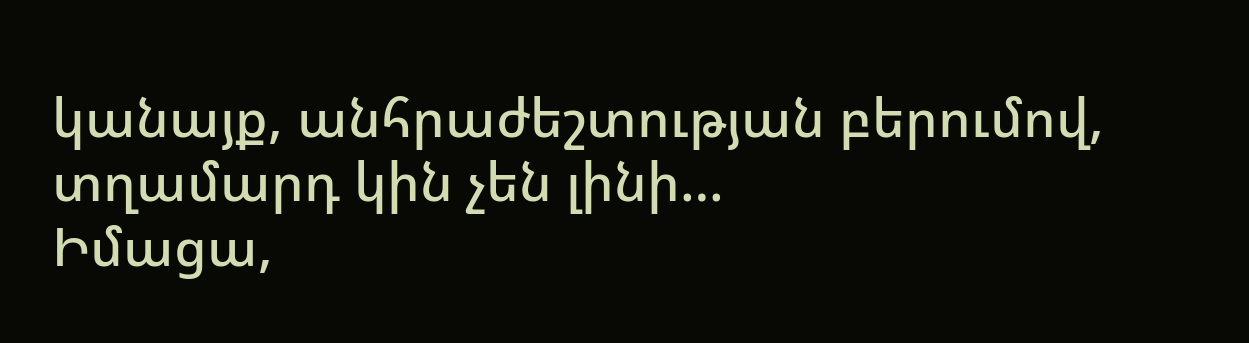կանայք, անհրաժեշտության բերումով, տղամարդ կին չեն լինի…
Իմացա,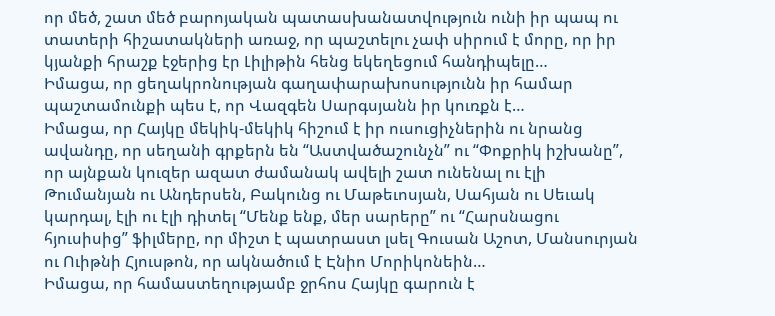որ մեծ, շատ մեծ բարոյական պատասխանատվություն ունի իր պապ ու տատերի հիշատակների առաջ, որ պաշտելու չափ սիրում է մորը, որ իր կյանքի հրաշք էջերից էր Լիլիթին հենց եկեղեցում հանդիպելը…
Իմացա, որ ցեղակրոնության գաղափարախոսությունն իր համար պաշտամունքի պես է, որ Վազգեն Սարգսյանն իր կուռքն է…
Իմացա, որ Հայկը մեկիկ-մեկիկ հիշում է իր ուսուցիչներին ու նրանց ավանդը, որ սեղանի գրքերն են “Աստվածաշունչն” ու “Փոքրիկ իշխանը”, որ այնքան կուզեր ազատ ժամանակ ավելի շատ ունենալ ու էլի Թումանյան ու Անդերսեն, Բակունց ու Մաթեւոսյան, Սահյան ու Սեւակ կարդալ, էլի ու էլի դիտել “Մենք ենք, մեր սարերը” ու “Հարսնացու հյուսիսից” ֆիլմերը, որ միշտ է պատրաստ լսել Գուսան Աշոտ, Մանսուրյան ու Ուիթնի Հյուսթոն, որ ակնածում է Էնիո Մորիկոնեին…
Իմացա, որ համաստեղությամբ ջրհոս Հայկը գարուն է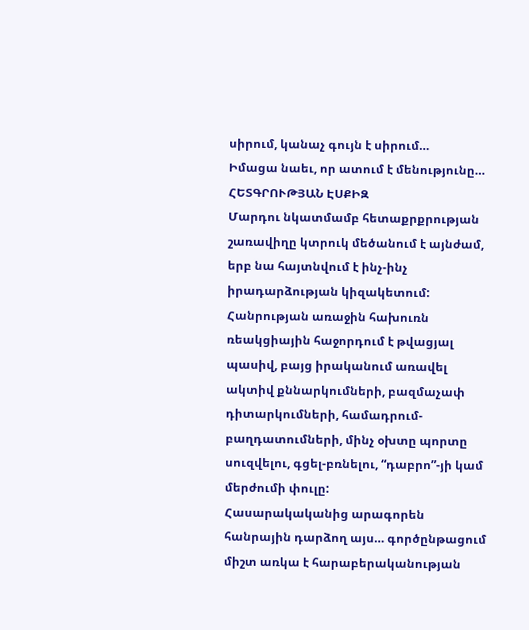սիրում, կանաչ գույն է սիրում…
Իմացա նաեւ, որ ատում է մենությունը…
ՀԵՏԳՐՈՒԹՅԱՆ ԷՍՔԻԶ
Մարդու նկատմամբ հետաքրքրության շառավիղը կտրուկ մեծանում է այնժամ, երբ նա հայտնվում է ինչ-ինչ իրադարձության կիզակետում: Հանրության առաջին հախուռն ռեակցիային հաջորդում է թվացյալ պասիվ, բայց իրականում առավել ակտիվ քննարկումների, բազմաչափ դիտարկումների, համադրում-բաղդատումների, մինչ օխտը պորտը սուզվելու, գցել-բռնելու, “դաբրո”-յի կամ մերժումի փուլը:
Հասարակականից արագորեն հանրային դարձող այս… գործընթացում միշտ առկա է հարաբերականության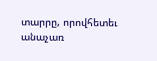տարրը, որովհետեւ անաչառ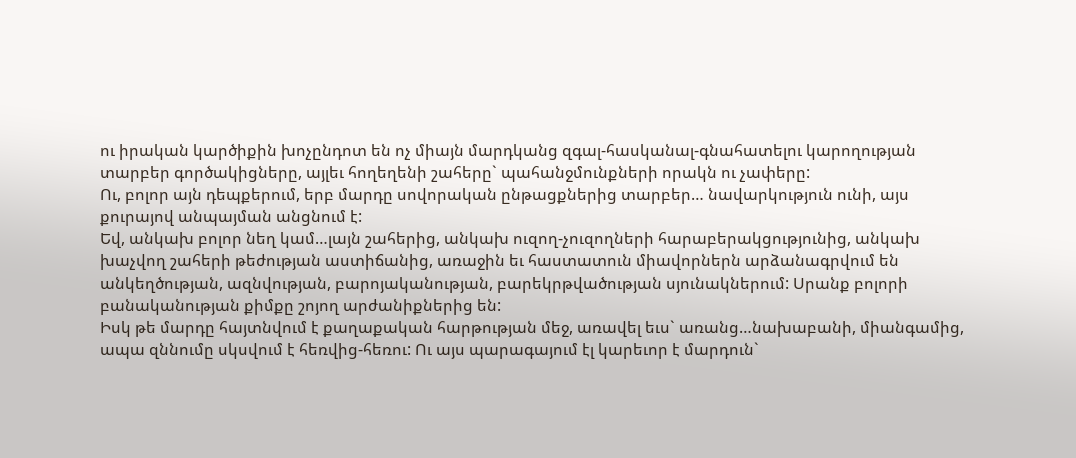ու իրական կարծիքին խոչընդոտ են ոչ միայն մարդկանց զգալ-հասկանալ-գնահատելու կարողության տարբեր գործակիցները, այլեւ հողեղենի շահերը` պահանջմունքների որակն ու չափերը:
Ու, բոլոր այն դեպքերում, երբ մարդը սովորական ընթացքներից տարբեր… նավարկություն ունի, այս քուրայով անպայման անցնում է:
Եվ, անկախ բոլոր նեղ կամ…լայն շահերից, անկախ ուզող-չուզողների հարաբերակցությունից, անկախ խաչվող շահերի թեժության աստիճանից, առաջին եւ հաստատուն միավորներն արձանագրվում են անկեղծության, ազնվության, բարոյականության, բարեկրթվածության սյունակներում: Սրանք բոլորի բանականության քիմքը շոյող արժանիքներից են:
Իսկ թե մարդը հայտնվում է քաղաքական հարթության մեջ, առավել եւս` առանց…նախաբանի, միանգամից, ապա զննումը սկսվում է հեռվից-հեռու: Ու այս պարագայում էլ կարեւոր է մարդուն`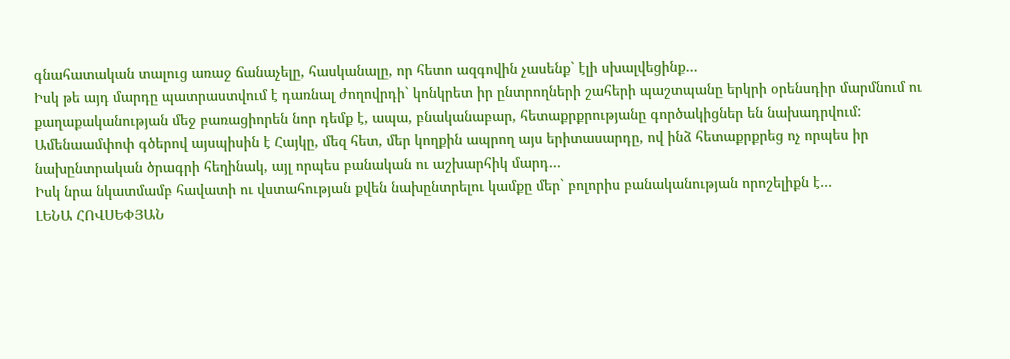գնահատական տալուց առաջ ճանաչելը, հասկանալը, որ հետո ազգովին չասենք` էլի սխալվեցինք…
Իսկ թե այդ մարդը պատրաստվում է դառնալ ժողովրդի` կոնկրետ իր ընտրողների շահերի պաշտպանը երկրի օրենսդիր մարմնում ու քաղաքականության մեջ բառացիորեն նոր դեմք է, ապա, բնականաբար, հետաքրքրությանը գործակիցներ են նախադրվում:
Ամենաամփոփ գծերով այսպիսին է Հայկը, մեզ հետ, մեր կողքին ապրող այս երիտասարդը, ով ինձ հետաքրքրեց ոչ որպես իր նախընտրական ծրագրի հեղինակ, այլ որպես բանական ու աշխարհիկ մարդ…
Իսկ նրա նկատմամբ հավատի ու վստահության քվեն նախընտրելու կամքը մեր` բոլորիս բանականության որոշելիքն է…
ԼԵՆԱ ՀՈՎՍԵՓՅԱՆ